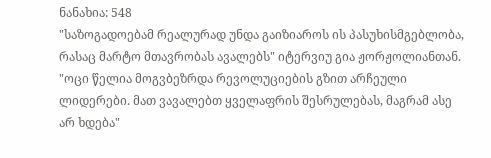ნანახია: 548
"საზოგადოებამ რეალურად უნდა გაიზიაროს ის პასუხისმგებლობა, რასაც მარტო მთავრობას ავალებს" იტერვიუ გია ჟორჟოლიანთან.
"ოცი წელია მოგვბეზრდა რევოლუციების გზით არჩეული ლიდერები. მათ ვავალებთ ყველაფრის შესრულებას, მაგრამ ასე არ ხდება"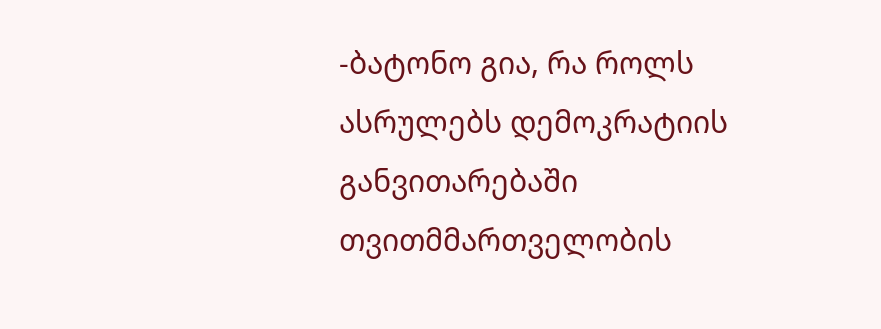-ბატონო გია, რა როლს ასრულებს დემოკრატიის განვითარებაში თვითმმართველობის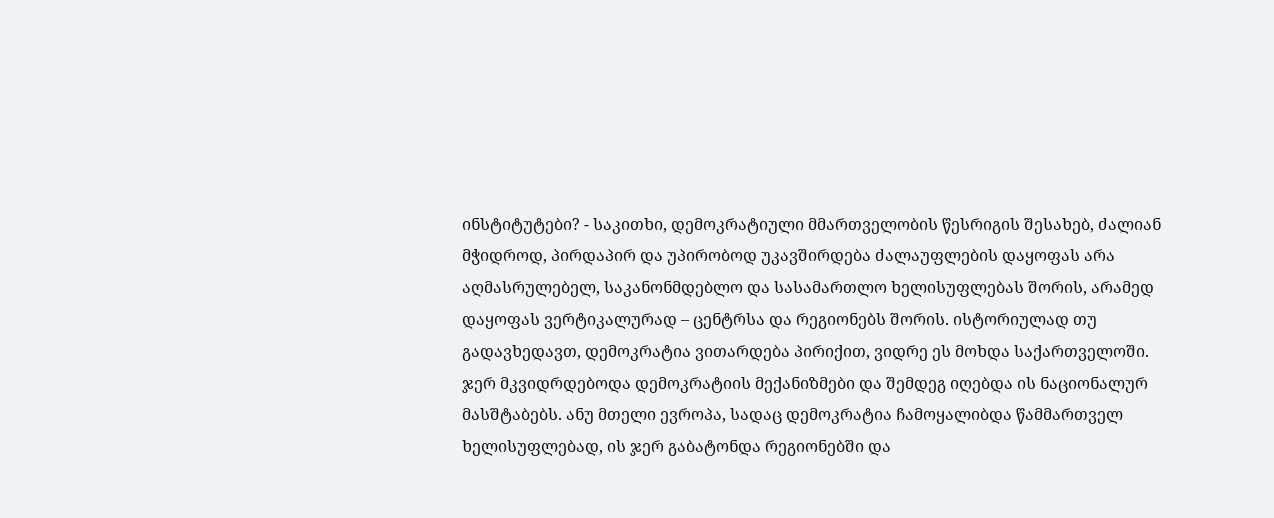ინსტიტუტები? - საკითხი, დემოკრატიული მმართველობის წესრიგის შესახებ, ძალიან მჭიდროდ, პირდაპირ და უპირობოდ უკავშირდება ძალაუფლების დაყოფას არა აღმასრულებელ, საკანონმდებლო და სასამართლო ხელისუფლებას შორის, არამედ დაყოფას ვერტიკალურად – ცენტრსა და რეგიონებს შორის. ისტორიულად თუ გადავხედავთ, დემოკრატია ვითარდება პირიქით, ვიდრე ეს მოხდა საქართველოში. ჯერ მკვიდრდებოდა დემოკრატიის მექანიზმები და შემდეგ იღებდა ის ნაციონალურ მასშტაბებს. ანუ მთელი ევროპა, სადაც დემოკრატია ჩამოყალიბდა წამმართველ ხელისუფლებად, ის ჯერ გაბატონდა რეგიონებში და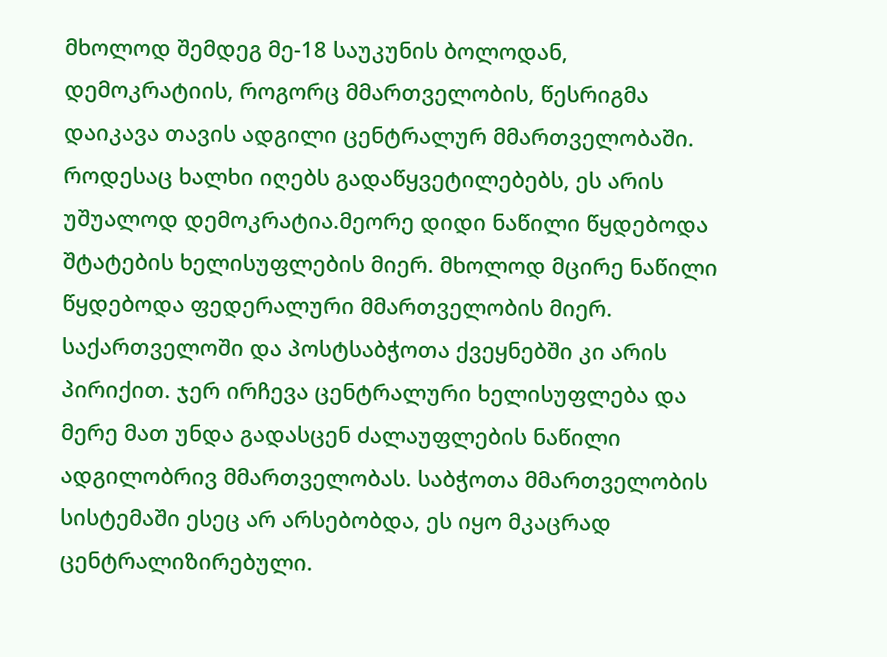მხოლოდ შემდეგ მე-18 საუკუნის ბოლოდან, დემოკრატიის, როგორც მმართველობის, წესრიგმა დაიკავა თავის ადგილი ცენტრალურ მმართველობაში. როდესაც ხალხი იღებს გადაწყვეტილებებს, ეს არის უშუალოდ დემოკრატია.მეორე დიდი ნაწილი წყდებოდა შტატების ხელისუფლების მიერ. მხოლოდ მცირე ნაწილი წყდებოდა ფედერალური მმართველობის მიერ. საქართველოში და პოსტსაბჭოთა ქვეყნებში კი არის პირიქით. ჯერ ირჩევა ცენტრალური ხელისუფლება და მერე მათ უნდა გადასცენ ძალაუფლების ნაწილი ადგილობრივ მმართველობას. საბჭოთა მმართველობის სისტემაში ესეც არ არსებობდა, ეს იყო მკაცრად ცენტრალიზირებული.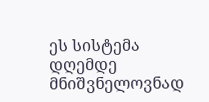ეს სისტემა დღემდე მნიშვნელოვნად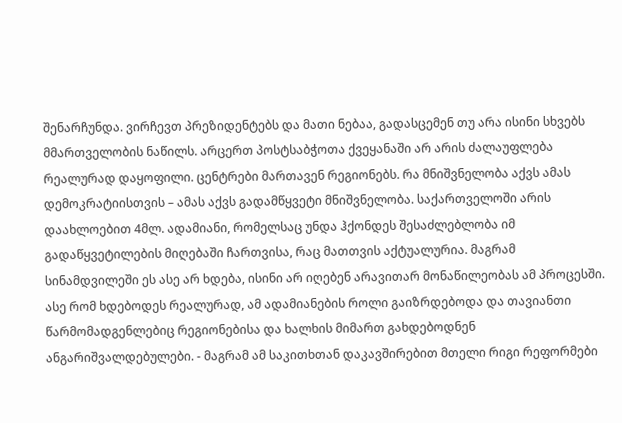შენარჩუნდა. ვირჩევთ პრეზიდენტებს და მათი ნებაა, გადასცემენ თუ არა ისინი სხვებს მმართველობის ნაწილს. არცერთ პოსტსაბჭოთა ქვეყანაში არ არის ძალაუფლება რეალურად დაყოფილი. ცენტრები მართავენ რეგიონებს. რა მნიშვნელობა აქვს ამას დემოკრატიისთვის – ამას აქვს გადამწყვეტი მნიშვნელობა. საქართველოში არის დაახლოებით 4მლ. ადამიანი, რომელსაც უნდა ჰქონდეს შესაძლებლობა იმ გადაწყვეტილების მიღებაში ჩართვისა, რაც მათთვის აქტუალურია. მაგრამ სინამდვილეში ეს ასე არ ხდება, ისინი არ იღებენ არავითარ მონაწილეობას ამ პროცესში. ასე რომ ხდებოდეს რეალურად, ამ ადამიანების როლი გაიზრდებოდა და თავიანთი წარმომადგენლებიც რეგიონებისა და ხალხის მიმართ გახდებოდნენ ანგარიშვალდებულები. - მაგრამ ამ საკითხთან დაკავშირებით მთელი რიგი რეფორმები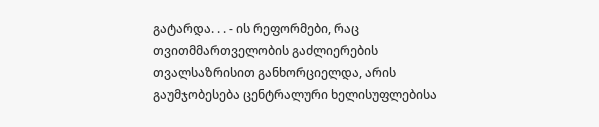გატარდა. . . - ის რეფორმები, რაც თვითმმართველობის გაძლიერების თვალსაზრისით განხორციელდა, არის გაუმჯობესება ცენტრალური ხელისუფლებისა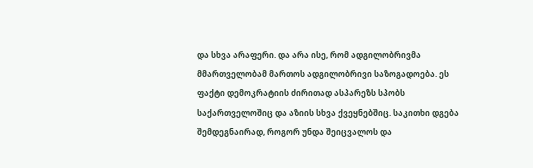და სხვა არაფერი. და არა ისე, რომ ადგილობრივმა მმართველობამ მართოს ადგილობრივი საზოგადოება. ეს ფაქტი დემოკრატიის ძირითად ასპარეზს სპობს საქართველოშიც და აზიის სხვა ქვეყნებშიც. საკითხი დგება შემდეგნაირად, როგორ უნდა შეიცვალოს და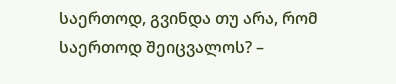საერთოდ, გვინდა თუ არა, რომ საერთოდ შეიცვალოს? –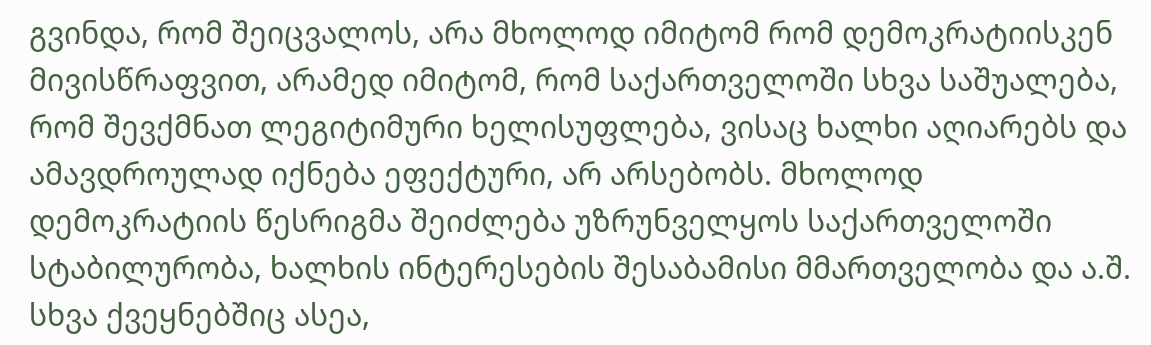გვინდა, რომ შეიცვალოს, არა მხოლოდ იმიტომ რომ დემოკრატიისკენ მივისწრაფვით, არამედ იმიტომ, რომ საქართველოში სხვა საშუალება, რომ შევქმნათ ლეგიტიმური ხელისუფლება, ვისაც ხალხი აღიარებს და ამავდროულად იქნება ეფექტური, არ არსებობს. მხოლოდ დემოკრატიის წესრიგმა შეიძლება უზრუნველყოს საქართველოში სტაბილურობა, ხალხის ინტერესების შესაბამისი მმართველობა და ა.შ. სხვა ქვეყნებშიც ასეა,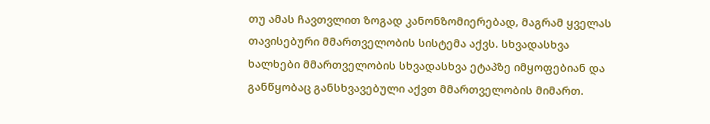თუ ამას ჩავთვლით ზოგად კანონზომიერებად, მაგრამ ყველას თავისებური მმართველობის სისტემა აქვს. სხვადასხვა ხალხები მმართველობის სხვადასხვა ეტაპზე იმყოფებიან და განწყობაც განსხვავებული აქვთ მმართველობის მიმართ.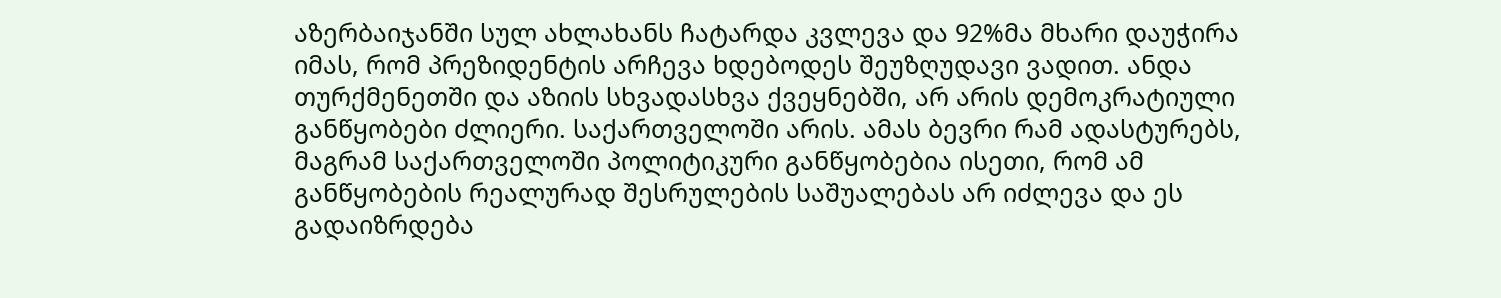აზერბაიჯანში სულ ახლახანს ჩატარდა კვლევა და 92%მა მხარი დაუჭირა იმას, რომ პრეზიდენტის არჩევა ხდებოდეს შეუზღუდავი ვადით. ანდა თურქმენეთში და აზიის სხვადასხვა ქვეყნებში, არ არის დემოკრატიული განწყობები ძლიერი. საქართველოში არის. ამას ბევრი რამ ადასტურებს, მაგრამ საქართველოში პოლიტიკური განწყობებია ისეთი, რომ ამ განწყობების რეალურად შესრულების საშუალებას არ იძლევა და ეს გადაიზრდება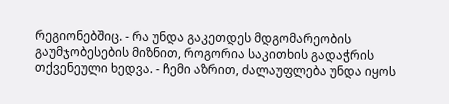რეგიონებშიც. - რა უნდა გაკეთდეს მდგომარეობის გაუმჯობესების მიზნით, როგორია საკითხის გადაჭრის თქვენეული ხედვა. - ჩემი აზრით, ძალაუფლება უნდა იყოს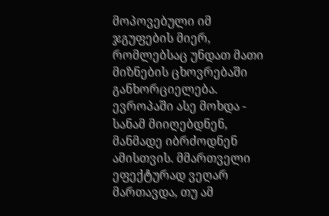მოპოვებული იმ ჯგუფების მიერ, რომლებსაც უნდათ მათი მიზნების ცხოვრებაში განხორციელება. ევროპაში ასე მოხდა - სანამ მიიღებდნენ, მანმადე იბრძოდნენ ამისთვის. მმართველი ეფექტურად ვეღარ მართავდა, თუ ამ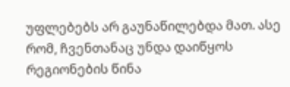უფლებებს არ გაუნაწილებდა მათ. ასე რომ, ჩვენთანაც უნდა დაიწყოს რეგიონების წინა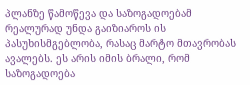პლანზე წამოწევა და საზოგადოებამ რეალურად უნდა გაიზიაროს ის პასუხისმგებლობა, რასაც მარტო მთავრობას ავალებს. ეს არის იმის ბრალი, რომ საზოგადოება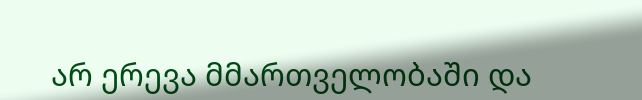არ ერევა მმართველობაში და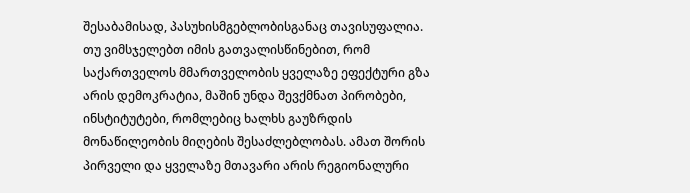შესაბამისად, პასუხისმგებლობისგანაც თავისუფალია. თუ ვიმსჯელებთ იმის გათვალისწინებით, რომ საქართველოს მმართველობის ყველაზე ეფექტური გზა არის დემოკრატია, მაშინ უნდა შევქმნათ პირობები, ინსტიტუტები, რომლებიც ხალხს გაუზრდის მონაწილეობის მიღების შესაძლებლობას. ამათ შორის პირველი და ყველაზე მთავარი არის რეგიონალური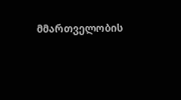მმართველობის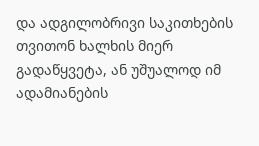და ადგილობრივი საკითხების თვითონ ხალხის მიერ გადაწყვეტა, ან უშუალოდ იმ ადამიანების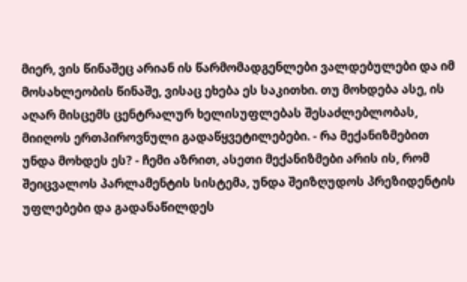მიერ, ვის წინაშეც არიან ის წარმომადგენლები ვალდებულები და იმ მოსახლეობის წინაშე, ვისაც ეხება ეს საკითხი. თუ მოხდება ასე, ის აღარ მისცემს ცენტრალურ ხელისუფლებას შესაძლებლობას, მიიღოს ერთპიროვნული გადაწყვეტილებები. - რა მექანიზმებით უნდა მოხდეს ეს? - ჩემი აზრით, ასეთი მექანიზმები არის ის, რომ შეიცვალოს პარლამენტის სისტემა, უნდა შეიზღუდოს პრეზიდენტის უფლებები და გადანაწილდეს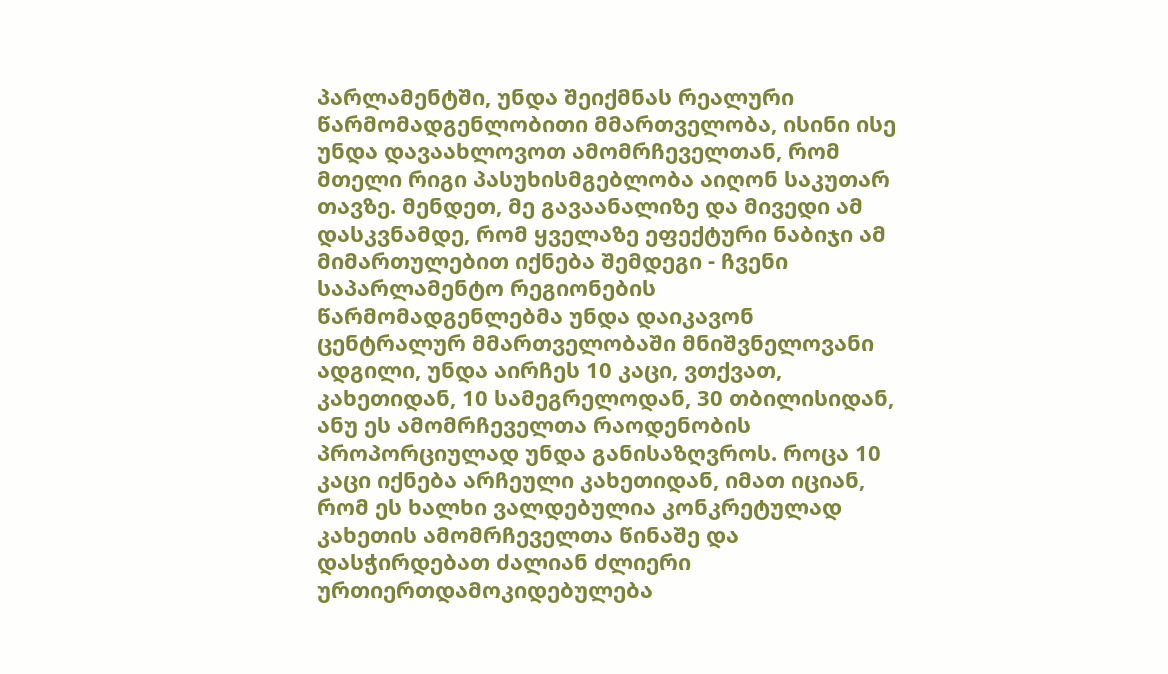პარლამენტში, უნდა შეიქმნას რეალური წარმომადგენლობითი მმართველობა, ისინი ისე უნდა დავაახლოვოთ ამომრჩეველთან, რომ მთელი რიგი პასუხისმგებლობა აიღონ საკუთარ თავზე. მენდეთ, მე გავაანალიზე და მივედი ამ დასკვნამდე, რომ ყველაზე ეფექტური ნაბიჯი ამ მიმართულებით იქნება შემდეგი - ჩვენი საპარლამენტო რეგიონების წარმომადგენლებმა უნდა დაიკავონ ცენტრალურ მმართველობაში მნიშვნელოვანი ადგილი, უნდა აირჩეს 10 კაცი, ვთქვათ, კახეთიდან, 10 სამეგრელოდან, 30 თბილისიდან, ანუ ეს ამომრჩეველთა რაოდენობის პროპორციულად უნდა განისაზღვროს. როცა 10 კაცი იქნება არჩეული კახეთიდან, იმათ იციან, რომ ეს ხალხი ვალდებულია კონკრეტულად კახეთის ამომრჩეველთა წინაშე და დასჭირდებათ ძალიან ძლიერი ურთიერთდამოკიდებულება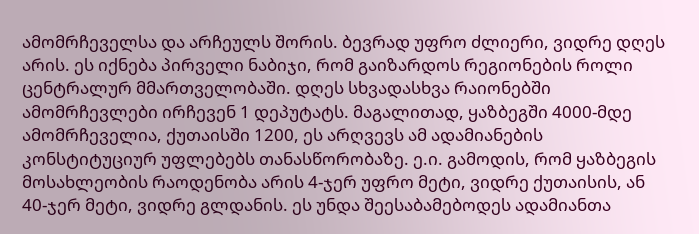ამომრჩეველსა და არჩეულს შორის. ბევრად უფრო ძლიერი, ვიდრე დღეს არის. ეს იქნება პირველი ნაბიჯი, რომ გაიზარდოს რეგიონების როლი ცენტრალურ მმართველობაში. დღეს სხვადასხვა რაიონებში ამომრჩევლები ირჩევენ 1 დეპუტატს. მაგალითად, ყაზბეგში 4000-მდე ამომრჩეველია, ქუთაისში 1200, ეს არღვევს ამ ადამიანების კონსტიტუციურ უფლებებს თანასწორობაზე. ე.ი. გამოდის, რომ ყაზბეგის მოსახლეობის რაოდენობა არის 4-ჯერ უფრო მეტი, ვიდრე ქუთაისის, ან 40-ჯერ მეტი, ვიდრე გლდანის. ეს უნდა შეესაბამებოდეს ადამიანთა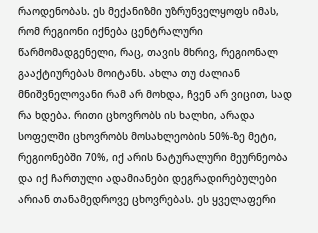რაოდენობას. ეს მექანიზმი უზრუნველყოფს იმას, რომ რეგიონი იქნება ცენტრალური წარმომადგენელი, რაც, თავის მხრივ, რეგიონალ გააქტიურებას მოიტანს. ახლა თუ ძალიან მნიშვნელოვანი რამ არ მოხდა, ჩვენ არ ვიცით, სად რა ხდება. რითი ცხოვრობს ის ხალხი, არადა სოფელში ცხოვრობს მოსახლეობის 50%-ზე მეტი, რეგიონებში 70%, იქ არის ნატურალური მეურნეობა და იქ ჩართული ადამიანები დეგრადირებულები არიან თანამედროვე ცხოვრებას. ეს ყველაფერი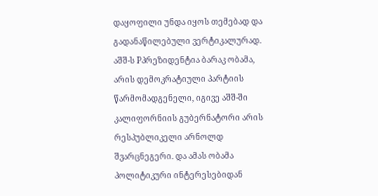დაყოფილი უნდა იყოს თემებად და გადანაწილებული ვერტიკალურად. აშშ-ს Pპრეზიდენტია ბარაკ ობამა, არის დემოკრატიული პარტიის წარმომადგენელი, იგივე აშშ-ში კალიფორნიის გუბერნატორი არის რესპუბლიკელი არნოლდ შვარცნეგერი. და ამას ობამა პოლიტიკური ინტერესებიდან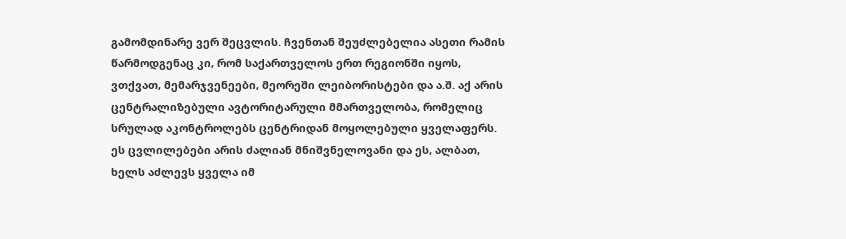გამომდინარე ვერ შეცვლის. ჩვენთან შეუძლებელია ასეთი რამის წარმოდგენაც კი, რომ საქართველოს ერთ რეგიონში იყოს, ვთქვათ, მემარჯვენეები, მეორეში ლეიბორისტები და ა.შ. აქ არის ცენტრალიზებული ავტორიტარული მმართველობა, რომელიც სრულად აკონტროლებს ცენტრიდან მოყოლებული ყველაფერს. ეს ცვლილებები არის ძალიან მნიშვნელოვანი და ეს, ალბათ, ხელს აძლევს ყველა იმ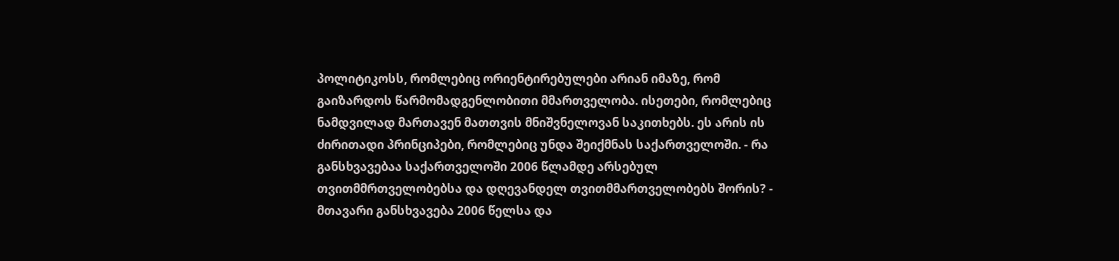პოლიტიკოსს, რომლებიც ორიენტირებულები არიან იმაზე, რომ გაიზარდოს წარმომადგენლობითი მმართველობა. ისეთები, რომლებიც ნამდვილად მართავენ მათთვის მნიშვნელოვან საკითხებს. ეს არის ის ძირითადი პრინციპები, რომლებიც უნდა შეიქმნას საქართველოში. - რა განსხვავებაა საქართველოში 2006 წლამდე არსებულ თვითმმრთველობებსა და დღევანდელ თვითმმართველობებს შორის? - მთავარი განსხვავება 2006 წელსა და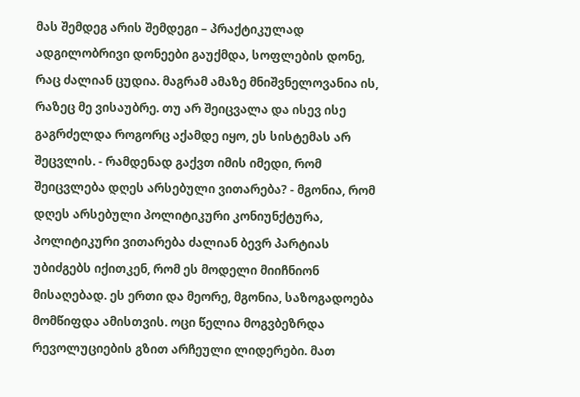მას შემდეგ არის შემდეგი – პრაქტიკულად ადგილობრივი დონეები გაუქმდა, სოფლების დონე, რაც ძალიან ცუდია. მაგრამ ამაზე მნიშვნელოვანია ის, რაზეც მე ვისაუბრე. თუ არ შეიცვალა და ისევ ისე გაგრძელდა როგორც აქამდე იყო, ეს სისტემას არ შეცვლის. - რამდენად გაქვთ იმის იმედი, რომ შეიცვლება დღეს არსებული ვითარება? - მგონია, რომ დღეს არსებული პოლიტიკური კონიუნქტურა, პოლიტიკური ვითარება ძალიან ბევრ პარტიას უბიძგებს იქითკენ, რომ ეს მოდელი მიიჩნიონ მისაღებად. ეს ერთი და მეორე, მგონია, საზოგადოება მომწიფდა ამისთვის. ოცი წელია მოგვბეზრდა რევოლუციების გზით არჩეული ლიდერები. მათ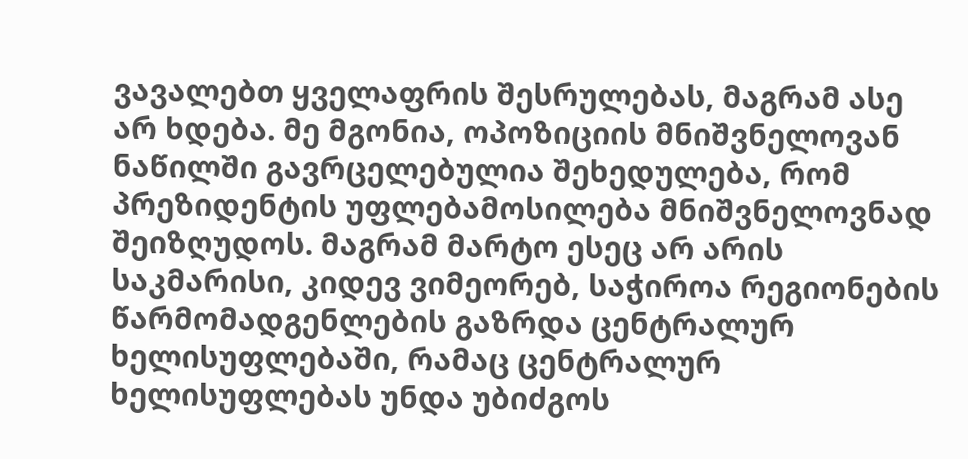ვავალებთ ყველაფრის შესრულებას, მაგრამ ასე არ ხდება. მე მგონია, ოპოზიციის მნიშვნელოვან ნაწილში გავრცელებულია შეხედულება, რომ პრეზიდენტის უფლებამოსილება მნიშვნელოვნად შეიზღუდოს. მაგრამ მარტო ესეც არ არის საკმარისი, კიდევ ვიმეორებ, საჭიროა რეგიონების წარმომადგენლების გაზრდა ცენტრალურ ხელისუფლებაში, რამაც ცენტრალურ ხელისუფლებას უნდა უბიძგოს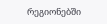რეგიონებში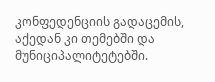კონფედენციის გადაცემის, აქედან კი თემებში და მუნიციპალიტეტებში.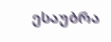ესაუბრა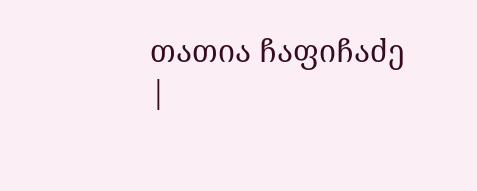თათია ჩაფიჩაძე
|